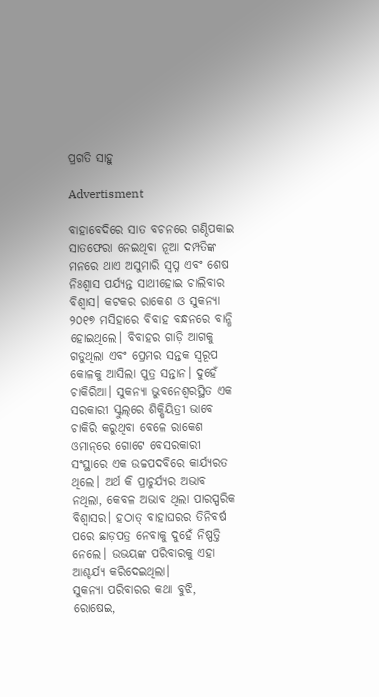ପ୍ରଗତି ସାହୁ

Advertisment

ବାହାବେଦିରେ ସାତ ବଚନରେ ଗଣ୍ଠିପକାଇ ସାତଫେରା ନେଇଥିବା ନୂଆ ଦମ୍ପତିଙ୍କ ମନରେ ଥାଏ ଅସୁମାରି ସ୍ବପ୍ନ ଏବଂ ଶେଷ ନିଃଶ୍ବାସ ପର୍ଯ୍ୟନ୍ତ ସାଥୀହୋଇ ଚାଲିବାର ବିଶ୍ବାସ। କଟକର ରାକେଶ ଓ ସୁକନ୍ୟା ୨୦୧୭ ମସିହାରେ ବିବାହ ବନ୍ଧନରେ ବାନ୍ଧି ହୋଇଥିଲେ। ବିବାହର ଗାଡ଼ି ଆଗକୁ ଗଡୁଥିଲା ଏବଂ ପ୍ରେମର ସନ୍ତକ ସ୍ବରୂପ କୋଳକୁ ଆସିଲା ପୁତ୍ର ସନ୍ତାନ। ଦୁହେଁ ଚାକିରିଆ। ସୁକନ୍ୟା ଭୁବନେଶ୍ବରସ୍ଥିତ ଏକ ସରକାରୀ ସ୍କୁଲ୍‌ରେ ଶିକ୍ଷିୟିତ୍ରୀ ଭାବେ ଚାକିରି କରୁଥିବା ବେଳେ ରାକେଶ ଓମାନ୍‌ରେ ଗୋଟେ ବେସରକାରୀ ସଂସ୍ଥାରେ ଏକ ଉଚ୍ଚପଦବିରେ କାର୍ଯ୍ୟରତ ଥିଲେ। ଅର୍ଥ କି ପ୍ରାଚୁର୍ଯ୍ୟର ଅଭାବ ନଥିଲା, କେବଳ ଅଭାବ ଥିଲା ପାରସ୍ପରିକ ବିଶ୍ବାସର। ହଠାତ୍‌ ବାହାଘରର ତିନିବର୍ଷ ପରେ ଛାଡ଼ପତ୍ର ନେବାକୁ ଦୁହେଁ ନିଷ୍ପତ୍ତି ନେଲେ। ଉଭୟଙ୍କ ପରିବାରକୁ ଏହା ଆଶ୍ଚର୍ଯ୍ୟ କରିଦେଇଥିଲା।
ସୁକନ୍ୟା ପରିବାରର କଥା ବୁଝି, ରୋଷେଇ,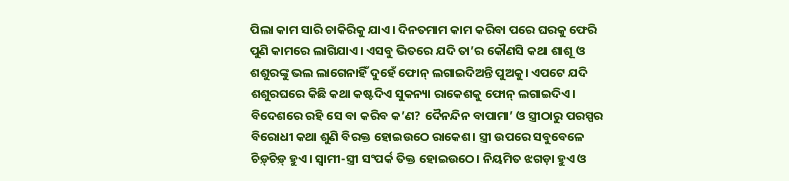ପିଲା କାମ ସାରି ଚାକିରିକୁ ଯାଏ। ଦିନତମାମ କାମ କରିବା ପରେ ଘରକୁ ଫେରି ପୁଣି କାମରେ ଲାଗିଯାଏ। ଏସବୁ ଭିତରେ ଯଦି ତା’ର କୌଣସି କଥା ଶାଶୂ ଓ ଶଶୁରଙ୍କୁ ଭଲ ଲାଗେନାହିଁ ଦୁହେଁ ଫୋନ୍‌ ଲଗାଇଦିଅନ୍ତି ପୁଅକୁ। ଏପଟେ ଯଦି ଶଶୁରଘରେ କିଛି କଥା କଷ୍ଟଦିଏ ସୁକନ୍ୟା ରାକେଶକୁ ଫୋନ୍‌ ଲଗାଇଦିଏ। ବିଦେଶରେ ରହି ସେ ବା କରିବ କ’ଣ? ଦୈନନ୍ଦିନ ବାପାମା’ ଓ ସ୍ତ୍ରୀଠାରୁ ପରସ୍ପର ବିରୋଧୀ କଥା ଶୁଣି ବିରକ୍ତ ହୋଇଉଠେ ରାକେଶ। ସ୍ତ୍ରୀ ଉପରେ ସବୁବେଳେ ଚିଡ଼୍‌ଚିଡ଼୍‌ ହୁଏ। ସ୍ବାମୀ-ସ୍ତ୍ରୀ ସଂପର୍କ ତିକ୍ତ ହୋଇଉଠେ। ନିୟମିତ ଝଗଡ଼ା ହୁଏ ଓ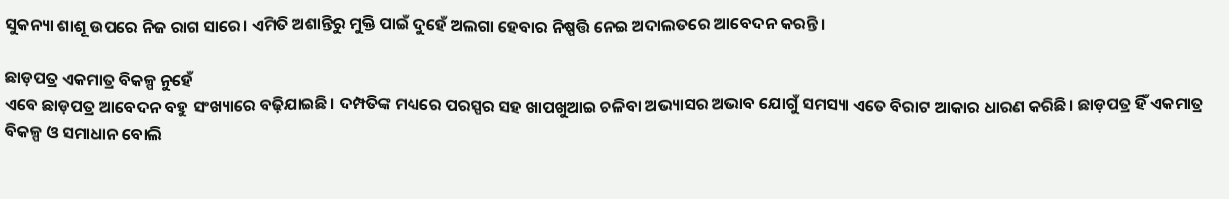ସୁକନ୍ୟା ଶାଶୂ ଉପରେ ନିଜ ରାଗ ସାରେ। ଏମିତି ଅଶାନ୍ତିରୁ ମୁକ୍ତି ପାଇଁ ଦୁହେଁ ଅଲଗା ହେବାର ନିଷ୍ପତ୍ତି ନେଇ ଅଦାଲତରେ ଆବେଦନ କରନ୍ତି।

ଛାଡ଼ପତ୍ର ଏକମାତ୍ର ବିକଳ୍ପ ନୁହେଁ
ଏବେ ଛାଡ଼ପତ୍ର ଆବେଦନ ବହୁ ସଂଖ୍ୟାରେ ବଢ଼ିଯାଇଛି। ଦମ୍ପତିଙ୍କ ମଧ୍ୟରେ ପରସ୍ପର ସହ ଖାପଖୁଆଇ ଚଳିବା ଅଭ୍ୟାସର ଅଭାବ ଯୋଗୁଁ ସମସ୍ୟା ଏତେ ବିରାଟ ଆକାର ଧାରଣ କରିଛି। ଛାଡ଼ପତ୍ର ହିଁ ଏକମାତ୍ର ବିକଳ୍ପ ଓ ସମାଧାନ ବୋଲି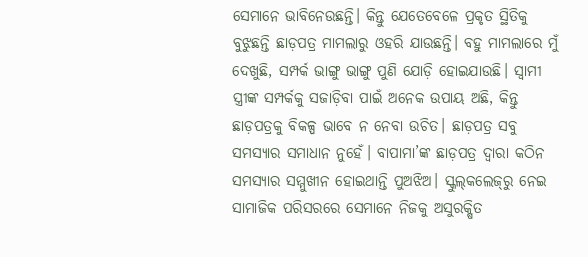ସେମାନେ ଭାବିନେଉଛନ୍ତି। କିନ୍ତୁ ଯେତେବେଳେ ପ୍ରକୃତ ସ୍ଥିତିକୁ ବୁଝୁଛନ୍ତି ଛାଡ଼ପତ୍ର ମାମଲାରୁ ଓହରି ଯାଉଛନ୍ତି। ବହୁ ମାମଲାରେ ମୁଁ ଦେଖୁଛି, ସମ୍ପର୍କ ଭାଙ୍ଗୁ ଭାଙ୍ଗୁ ପୁଣି ଯୋଡ଼ି ହୋଇଯାଉଛି। ସ୍ବାମୀ ସ୍ତ୍ରୀଙ୍କ ସମ୍ପର୍କକୁ ସଜାଡ଼ିବା ପାଇଁ ଅନେକ ଉପାୟ ଅଛି, କିନ୍ତୁ ଛାଡ଼ପତ୍ରକୁ ବିକଳ୍ପ ଭାବେ ନ ନେବା ଉଚିତ। ଛାଡ଼ପତ୍ର ସବୁ ସମସ୍ୟାର ସମାଧାନ ନୁହେଁ। ବାପାମା’ଙ୍କ ଛାଡ଼ପତ୍ର ଦ୍ବାରା କଠିନ ସମସ୍ୟାର ସମ୍ମୁଖୀନ ହୋଇଥାନ୍ତି ପୁଅଝିଅ। ସ୍କୁଲ୍‌କଲେଜ୍‌ରୁ ନେଇ ସାମାଜିକ ପରିସରରେ ସେମାନେ ନିଜକୁ ଅସୁରକ୍ଷିତ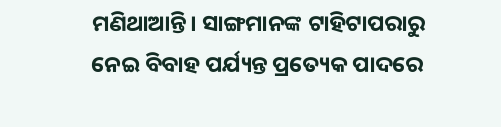ମଣିଥାଆନ୍ତି। ସାଙ୍ଗମାନଙ୍କ ଟାହିଟାପରାରୁ ନେଇ ବିବାହ ପର୍ଯ୍ୟନ୍ତ ପ୍ରତ୍ୟେକ ପାଦରେ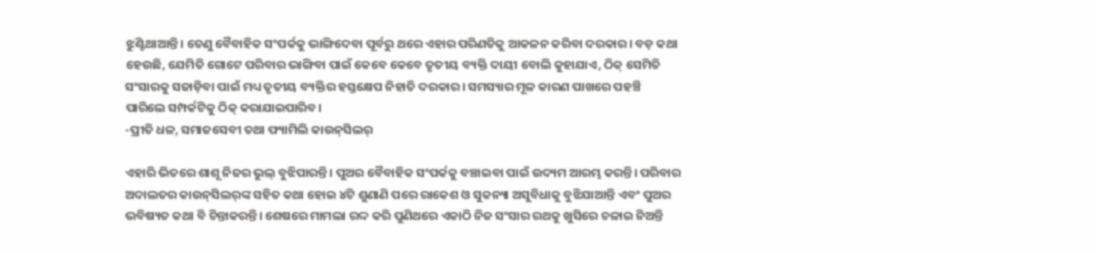ଝୁଣ୍ଟିଥାଆନ୍ତି। ତେଣୁ ବୈବାହିକ ସଂପର୍କକୁ ଭାଙ୍ଗିଦେବା ପୂର୍ବରୁ ଥରେ ଏହାର ପରିଣତିକୁ ଆକଳନ କରିବା ଦରକାର। ବଡ଼ କଥା ହେଉଛି, ଯେମିତି ଗୋଟେ ପରିବାର ଭାଙ୍ଗିବା ପାଇଁ କେବେ କେବେ ତୃତୀୟ ବ୍ୟକ୍ତି ଦାୟୀ ବୋଲି କୁହାଯାଏ, ଠିକ୍ ସେମିତି ସଂସାରକୁ ସଜାଡ଼ିବା ପାଇଁ ମଧ୍ୟ ତୃତୀୟ ବ୍ୟକ୍ତିର ହସ୍ତକ୍ଷେପ ନିହାତି ଦରକାର। ସମସ୍ୟାର ମୂଳ କାରଣ ପାଖରେ ପହଞ୍ଚି ପାରିଲେ ସମ୍ପର୍କଟିକୁ ଠିକ୍‌ କରାଯାଇପାରିବ।
-ପ୍ରୀତି ଧଳ, ସମାଜସେବୀ ତଥା ଫ୍ୟାମିଲି କାଉନ୍‌ସିଲର୍‌

ଏହାରି ଭିତରେ ଶାଶୂ ନିଜର ଭୁଲ୍‌ ବୁଝିପାରନ୍ତି। ପୁଅର ବୈବାହିକ ସଂପର୍କକୁ ବ‌ଞ୍ଚାଇବା ପାଇଁ ଉଦ୍ୟମ ଆରମ୍ଭ କରନ୍ତି। ପରିବାର ଅଦାଲତର କାଉନ୍‌ସିଲର୍‌ଙ୍କ ସହିତ କଥା ହୋଇ ୪ଟି ଶୁଣାଣି ପରେ ରାକେଶ ଓ ସୁକନ୍ୟା ଅସୁବିଧାକୁ ବୁଝିଯାଆନ୍ତି ଏବଂ ପୁଅର ଭବିଷ୍ୟତ କଥା ବି ଚିନ୍ତାକରନ୍ତି। ଶେଷରେ ମାମଲା ରଦ୍ଦ କରି ପୁଣିଥରେ ଏକାଠି ନିଜ ସଂସାର ରଥକୁ ଖୁସିରେ ଚଳାଇ ନିଅନ୍ତି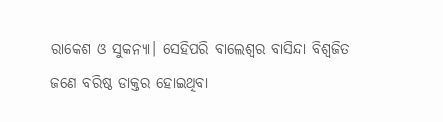ରାକେଶ ଓ ସୁକନ୍ୟା। ସେହିପରି ବାଲେଶ୍ବର ବାସିନ୍ଦା ବିଶ୍ବଜିତ ଜଣେ ବରିଷ୍ଠ ଡାକ୍ତର ହୋଇଥିବା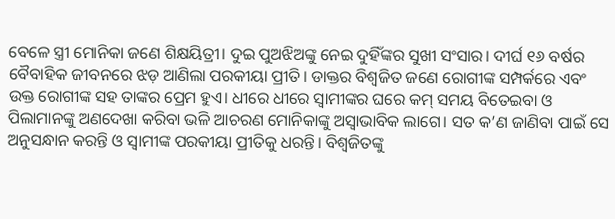ବେଳେ ସ୍ତ୍ରୀ ମୋନିକା ଜଣେ ଶିକ୍ଷୟିତ୍ରୀ। ଦୁଇ ପୁଅଝିଅଙ୍କୁ ନେଇ ଦୁହିଁଙ୍କର ସୁଖୀ ସଂସାର। ଦୀର୍ଘ ୧୬ ବର୍ଷର ବୈବାହିକ ଜୀବନରେ ଝଡ଼ ଆଣିଲା ପରକୀୟା ପ୍ରୀତି। ଡାକ୍ତର ବିଶ୍ବଜିତ ଜଣେ ରୋଗୀଙ୍କ ସମ୍ପର୍କରେ ଏବଂ ଉକ୍ତ ରୋଗୀଙ୍କ ସହ ତାଙ୍କର ପ୍ରେମ ହୁଏ। ଧୀରେ ଧୀରେ ସ୍ବାମୀଙ୍କର ଘରେ କମ୍‌ ସମୟ ବିତେଇବା ଓ ପିଲାମାନଙ୍କୁ ଅଣଦେଖା କରିବା ଭଳି ଆଚରଣ ମୋନିକାଙ୍କୁ ଅସ୍ବାଭାବିକ ଲାଗେ। ସତ କ’ଣ ଜାଣିବା ପାଇଁ ସେ ଅନୁସନ୍ଧାନ କରନ୍ତି ଓ ସ୍ବାମୀଙ୍କ ପରକୀୟା ପ୍ରୀତିକୁ ଧରନ୍ତି। ବିଶ୍ବଜିତଙ୍କୁ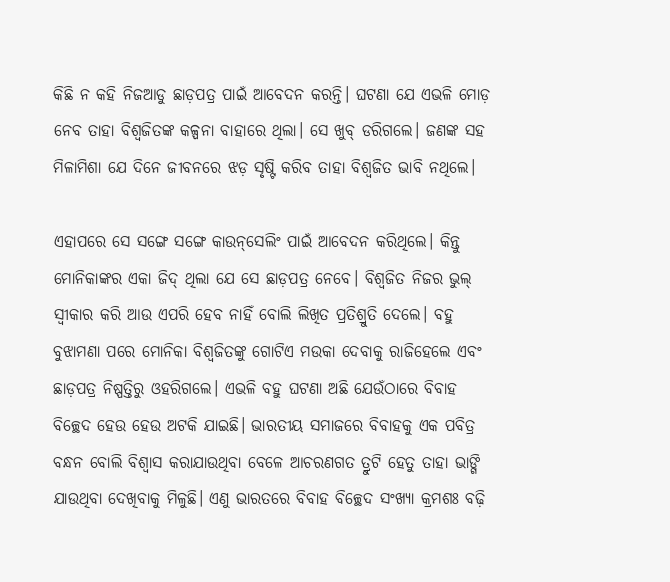କିଛି ନ କହି ନିଜଆଡୁ ଛାଡ଼ପତ୍ର ପାଇଁ ଆବେଦନ କରନ୍ତି। ଘଟଣା ଯେ ଏଭଳି ମୋଡ଼ ନେବ ତାହା ବିଶ୍ବଜିତଙ୍କ କଳ୍ପନା ବାହାରେ ଥିଲା। ସେ ଖୁବ୍‌ ଡରିଗଲେ। ଜଣଙ୍କ ସହ ମିଳାମିଶା ଯେ ଦିନେ ଜୀବନରେ ଝଡ଼ ସୃଷ୍ଟି କରିବ ତାହା ବିଶ୍ବଜିତ ଭାବି ନଥିଲେ।

ଏହାପରେ ସେ ସଙ୍ଗେ ସଙ୍ଗେ କାଉନ୍‌ସେଲିଂ ପାଇଁ ଆବେଦନ କରିଥିଲେ। କିନ୍ତୁ ମୋନିକାଙ୍କର ଏକା ଜିଦ୍‌ ଥିଲା ଯେ ସେ ଛାଡ଼ପତ୍ର ନେବେ। ବିଶ୍ବଜିତ ନିଜର ଭୁଲ୍‌ ସ୍ବୀକାର କରି ଆଉ ଏପରି ହେବ ନାହିଁ ବୋଲି ଲିଖିତ ପ୍ରତିଶ୍ରୁତି ଦେଲେ। ବହୁ ବୁଝାମଣା ପରେ ମୋନିକା ବିଶ୍ବଜିତଙ୍କୁ ଗୋଟିଏ ମଉକା ଦେବାକୁ ରାଜିହେଲେ ଏବଂ ଛାଡ଼ପତ୍ର ନିଷ୍ପତ୍ତିରୁ ଓହରିଗଲେ। ଏଭଳି ବହୁ ଘଟଣା ଅଛି ଯେଉଁଠାରେ ବିବାହ ବିଚ୍ଛେଦ ହେଉ ହେଉ ଅଟକି ଯାଇଛି। ଭାରତୀୟ ସମାଜରେ ବିବାହକୁ ଏକ ପବିତ୍ର ବନ୍ଧନ ବୋଲି ବିଶ୍ବାସ କରାଯାଉଥିବା ବେଳେ ଆଚରଣଗତ ତ୍ରୁଟି ହେତୁ ତାହା ଭାଙ୍ଗି ଯାଉଥିବା ଦେଖିବାକୁ ମିଳୁଛି। ଏଣୁ ଭାରତରେ ବିବାହ ବିଚ୍ଛେଦ ସଂଖ୍ୟା କ୍ରମଶଃ ବଢ଼ି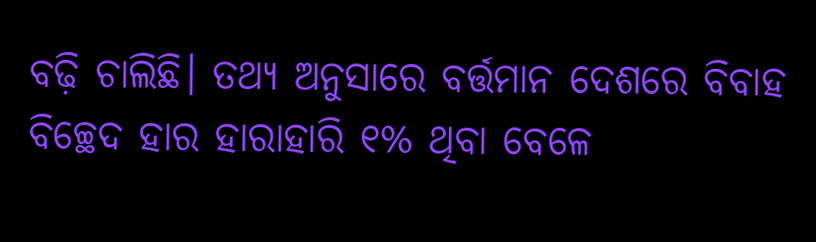ବଢ଼ି ଚାଲିଛି। ତଥ୍ୟ ଅନୁସାରେ ବର୍ତ୍ତମାନ ଦେଶରେ ବିବାହ ବିଚ୍ଛେଦ ହାର ହାରାହାରି ୧% ଥିବା ବେଳେ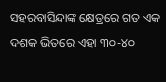ସହରବାସିନ୍ଦାଙ୍କ କ୍ଷେତ୍ରରେ ଗତ ଏକ ଦଶକ ଭିତରେ ଏହା ୩୦-୪୦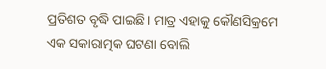ପ୍ରତିଶତ ବୃଦ୍ଧି ପାଇଛି। ମାତ୍ର ଏହାକୁ କୌଣସିକ୍ରମେ ଏକ ସକାରାତ୍ମକ ଘଟଣା ବୋଲି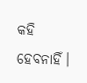କହି ହେବନାହିଁ।